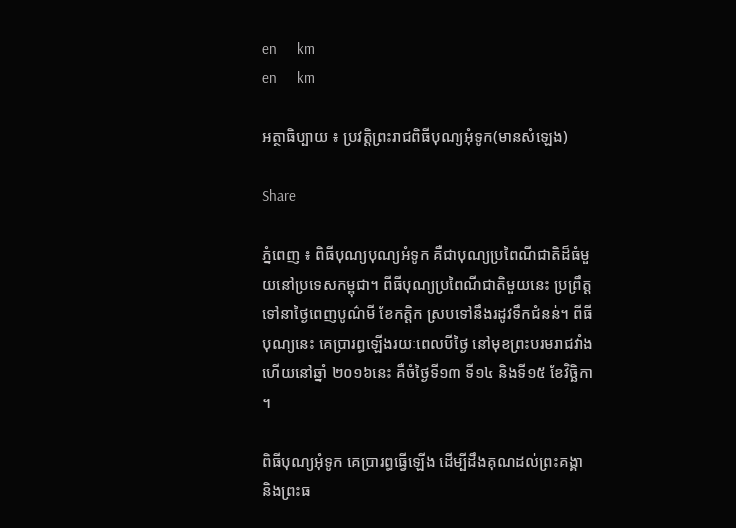en     km
en     km

អត្ថាធិប្បាយ ៖ ប្រវត្តិព្រះរាជពិធីបុណ្យអុំទូក(មានសំឡេង)

Share

ភ្នំពេញ ៖ ពិធីបុណ្យបុណ្យអំទូក គឺជាបុណ្យប្រពៃណីជាតិដ៏ធំមួយនៅប្រទេសកម្ពុជា។ ពីធីបុណ្យប្រពៃណីជាតិមួយនេះ ប្រព្រឹត្តទៅនាថ្ងៃពេញបូណ៌មី ខែកត្តិក ស្របទៅនឹងរដូវទឹកជំនន់។ ពីធីបុណ្យនេះ គេប្រារព្ធឡើងរយៈពេលបីថ្ងៃ នៅមុខព្រះបរមរាជវាំង ហើយនៅឆ្នាំ ២០១៦នេះ គឺចំថ្ងៃទី១៣ ទី១៤ និងទី១៥ ខែវិច្ឆិកា។

ពិធីបុណ្យអុំទូក គេប្រារព្ធធ្វើឡើង ដើម្បីដឹងគុណដល់ព្រះគង្គា និងព្រះធ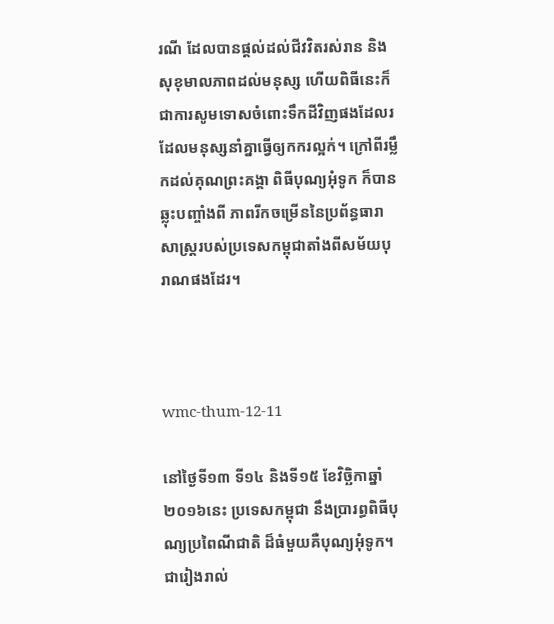រណី ដែលបានផ្តល់ដល់ជីវវិតរស់រាន និងសុខុមាលភាពដល់មនុស្ស ហើយពិធីនេះក៏ជាការសូមទោសចំពោះទឹកដីវិញផងដែលរ ដែលមនុស្សនាំគ្នាធ្វើឲ្យកករល្អក់។ ក្រៅពីរម្លឹកដល់គុណព្រះគង្គា ពិធីបុណ្យអុំទូក ក៏បានឆ្លុះបញ្ចាំងពី ភាពរីកចម្រើននៃប្រព័ន្ធធារាសាស្ត្ររបស់ប្រទេសកម្ពុជាតាំងពីសម័យបុរាណផងដែរ។



wmc-thum-12-11

នៅថ្ងៃទី១៣ ទី១៤ និងទី១៥ ខែវិច្ឆិកាឆ្នាំ២០១៦នេះ ប្រទេសកម្ពុជា នឹងប្រារព្ធពិធីបុណ្យប្រពៃណីជាតិ ដ៏ធំមួយគឺបុណ្យអុំទូក។ ជារៀងរាល់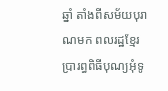ឆ្នាំ តាំងពីសម័យបុរាណមក ពលរដ្ឋខ្មែរ ប្រារព្ធពិធីបុណ្យអុំទូ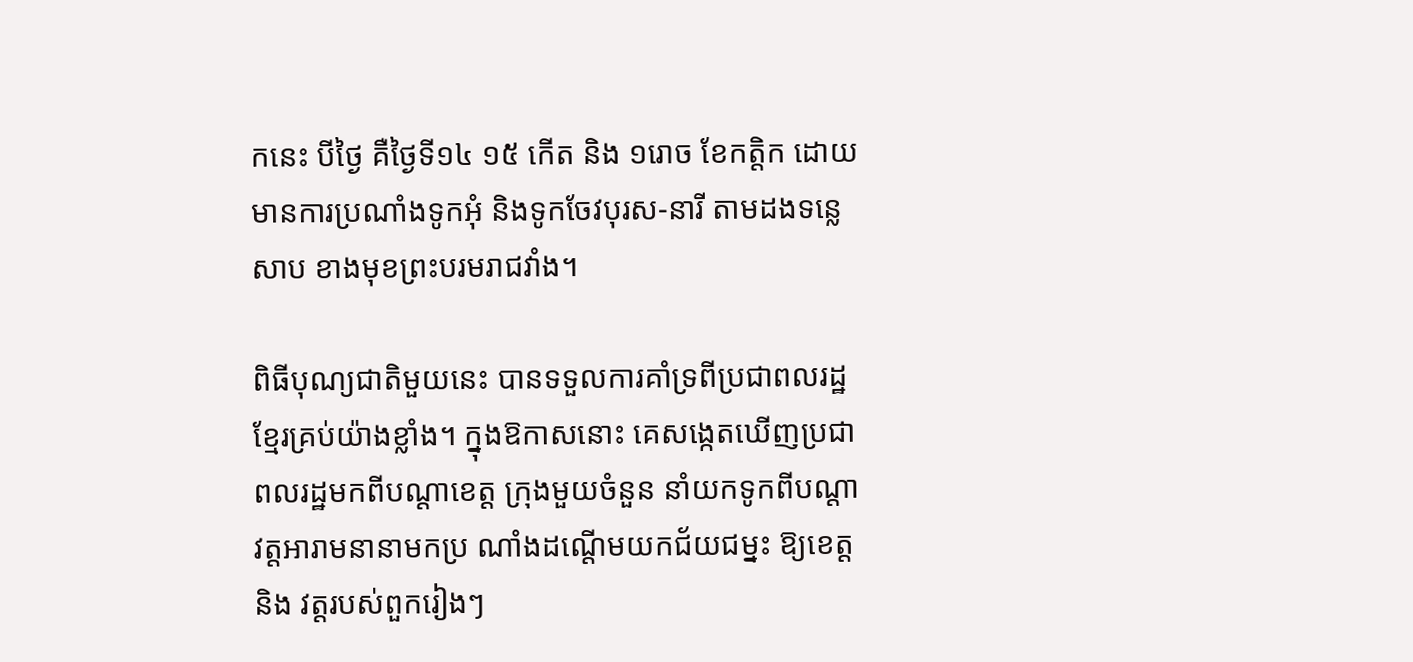កនេះ បីថ្ងៃ គឺថ្ងៃទី១៤ ១៥ កើត និង ១រោច ខែកត្តិក ដោយមានការប្រណាំងទូកអុំ និងទូកចែវបុរស-នារី តាមដងទន្លេសាប ខាងមុខព្រះបរមរាជវាំង។

ពិធីបុណ្យជាតិមួយនេះ បានទទួលការគាំទ្រពីប្រជាពលរដ្ឋខ្មែរគ្រប់យ៉ាងខ្លាំង។ ក្នុងឱកាសនោះ គេសង្កេតឃើញប្រជាពលរដ្ឋមកពីបណ្ដាខេត្ត ក្រុងមួយចំនួន នាំយកទូកពីបណ្តាវត្តអារាមនានាមកប្រ ណាំងដណ្ដើមយកជ័យជម្នះ ឱ្យខេត្តនិង វត្តរបស់ពួករៀងៗ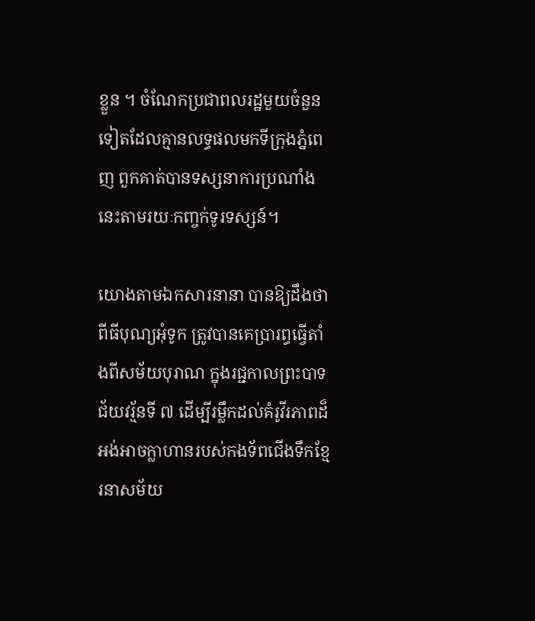ខ្លួន ។ ចំណែកប្រជាពលរដ្ឋមួយចំនួនទៀតដែលគ្មានលទ្ធផលមកទីក្រុងភ្នំពេញ ពួកគាត់បានទស្សនាការប្រណាំងនេះតាមរយៈកញ្ចក់ទូរទស្សន៍។

យោងតាមឯកសារនានា បានឱ្យដឹងថា ពីធីបុណ្យអុំទូក ត្រូវបានគេប្រារព្ធធ្វើតាំងពីសម័យបុរាណ ក្នុងរជ្ជកាលព្រះបាទជ័យវរ្ម័នទី ៧ ដើម្បីរម្លឹកដល់គំរូវីរភាពដ៏អង់អាចក្លាហានរបស់កងទ័ពជើងទឹកខ្មែរនាសម័យ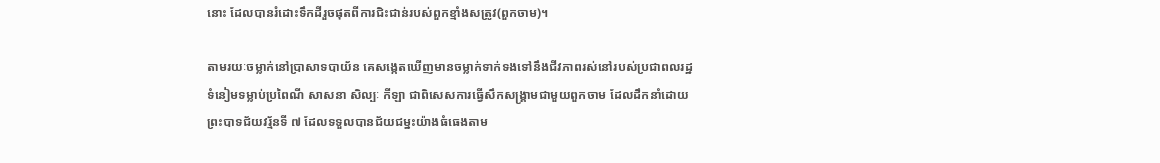នោះ ដែលបានរំដោះទឹកដីរួចផុតពីការជិះជាន់របស់ពួកខ្មាំងសត្រូវ(ពួកចាម)។

តាមរយៈចម្លាក់នៅប្រាសាទបាយ័ន គេសង្កេតឃើញមានចម្លាក់ទាក់ទងទៅនឹងជីវភាពរស់នៅរបស់ប្រជាពលរដ្ឋ ទំនៀមទម្លាប់ប្រពៃណី សាសនា សិល្បៈ កីឡា ជាពិសេសការធ្វើសឹកសង្គ្រាមជាមួយពួកចាម ដែលដឹកនាំដោយព្រះបាទជ័យវរ្ម័នទី ៧ ដែលទទួលបានជ័យជម្នះយ៉ាងធំធេងតាម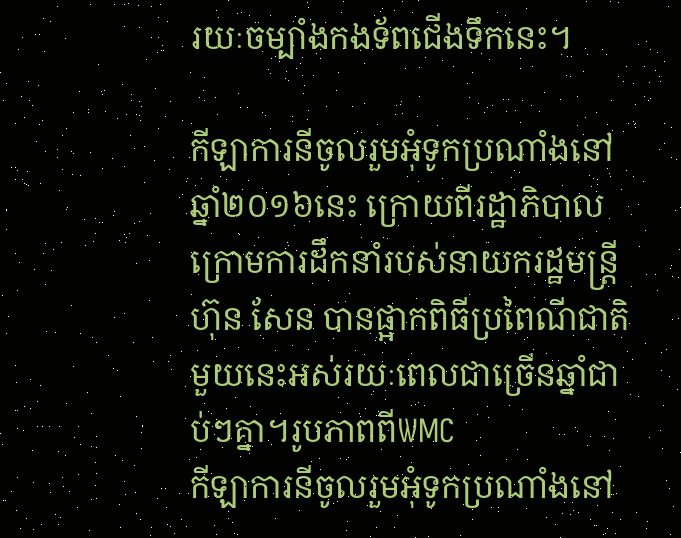រយៈចម្បាំងកងទ័ពជើងទឹកនេះ។

កីឡាការនីចូលរួមអុំទូកប្រណាំងនៅឆ្នាំ២០១៦នេះ ក្រោយពីរដ្ឋាភិបាលក្រោមការដឹកនាំរបស់នាយករដ្ឋមន្រ្តី ហ៊ុន សែន បានផ្អាកពិធីប្រពៃណីជាតិមួយនេះអស់រយៈពេលជាច្រើនឆ្នាំជាប់ៗគ្នា។រូបភាពពីWMC
កីឡាការនីចូលរួមអុំទូកប្រណាំងនៅ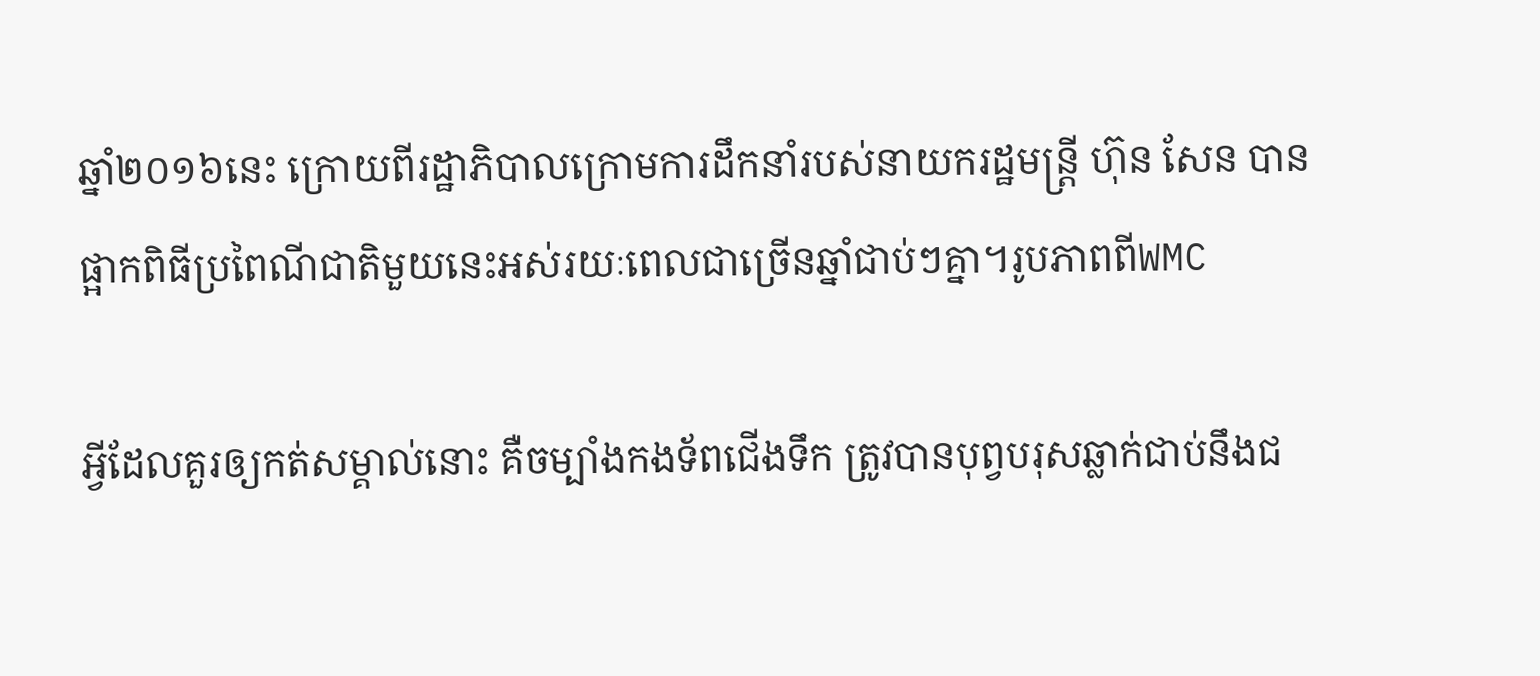ឆ្នាំ២០១៦នេះ ក្រោយពីរដ្ឋាភិបាលក្រោមការដឹកនាំរបស់នាយករដ្ឋមន្រ្តី ហ៊ុន សែន បានផ្អាកពិធីប្រពៃណីជាតិមួយនេះអស់រយៈពេលជាច្រើនឆ្នាំជាប់ៗគ្នា។រូបភាពពីWMC

អ្វីដែលគួរឲ្យកត់សម្គាល់នោះ គឺចម្បាំងកងទ័ពជើងទឹក ត្រូវបានបុព្វបរុសឆ្លាក់ជាប់នឹងជ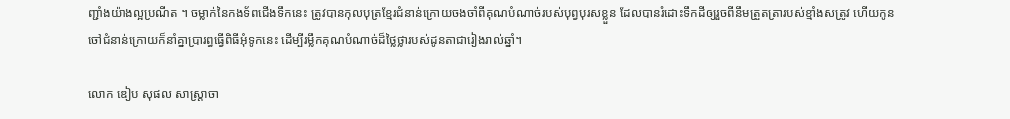ញ្ជាំងយ៉ាងល្អប្រណីត ។ ចម្លាក់នៃកងទ័ពជើងទឹកនេះ ត្រូវបានកុលបុត្រខ្មែរជំនាន់ក្រោយចងចាំពីគុណបំណាច់របស់បុព្វបុរសខ្លួន ដែលបានរំដោះទឹកដីឲ្យរួចពីនឹមត្រួតត្រារបស់ខ្មាំងសត្រូវ ហើយកូនចៅជំនាន់ក្រោយក៏នាំគ្នាប្រារព្ធធ្វើពិធីអុំទូកនេះ ដើម្បីរម្លឹកគុណបំណាច់ដ៏ថ្លៃថ្លារបស់ដូនតាជារៀងរាល់ឆ្នាំ។

លោក ឌៀប សុផល សាស្ត្រាចា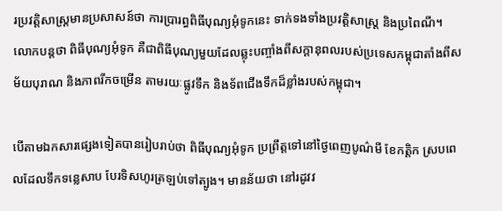រប្រវត្តិសាស្ត្រមានប្រសាសន៍ថា ការប្រារព្ធពិធីបុណ្យអុំទូកនេះ ទាក់ទងទាំងប្រវត្តិសាស្ត្រ និងប្រពៃណី។ លោកបន្តថា ពិធីបុណ្យអុំទូក គឺជាពិធីបុណ្យមួយដែលឆ្លុះបញ្ចាំងពីសក្តានុពលរបស់ប្រទេសកម្ពុជាតាំងពីសម័យបុរាណ និងភាពរីកចម្រើន តាមរយៈផ្លូវទឹក និងទ័ពជើងទឹកដ៏ខ្លាំងរបស់កម្ពុជា។

បើតាមឯកសារផ្សេងទៀតបានរៀបរាប់ថា ពិធីបុណ្យអុំទូក ប្រព្រឹត្តទៅនៅថ្ងៃពេញបូណ៌មី ខែកត្តិក ស្របពេលដែលទឹកទន្លេសាប បែរទិសហូរត្រឡប់ទៅត្បូង។ មានន័យថា នៅរដូវវ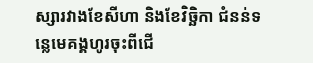ស្សារវាងខែសីហា និងខែវិច្ឆិកា ជំនន់ទន្លេមេគង្គហូរចុះពីជើ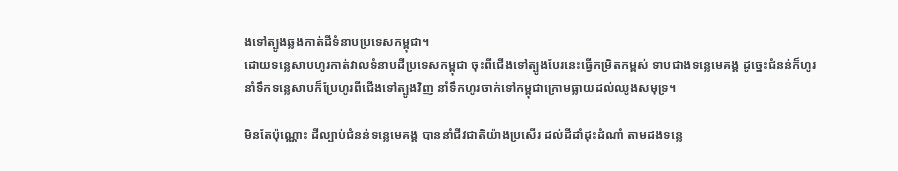ងទៅត្បូងឆ្លងកាត់ដីទំនាបប្រទេសកម្ពុជា។
ដោយទន្លេសាបហូរកាត់វាលទំនាបដីប្រទេសកម្ពុជា ចុះពីជើងទៅត្បូងបែរនេះធ្វើកម្រិតកម្ពស់ ទាបជាងទន្លេមេគង្គ ដូច្នេះជំនន់ក៏ហូរនាំទឹកទន្លេសាបក៏ប្រែហូរពីជើងទៅត្បូងវិញ នាំទឹកហូរចាក់ទៅកម្ពុជាក្រោមធ្លាយដល់ឈូងសមុទ្រ។

មិនតែប៉ុណ្ណោះ ដីល្បាប់ជំនន់ទន្លេមេគង្គ បាននាំជីវជាតិយ៉ាងប្រសើរ ដល់ដីដាំដុះដំណាំ តាមដងទន្លេ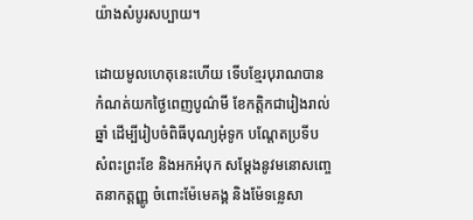យ៉ាងសំបូរសប្បាយ។

ដោយមូលហេតុនេះហើយ ទើបខ្មែរបុរាណបានកំណត់យកថ្ងៃពេញបូណ៌មី ខែកត្តិកជារៀងរាល់ឆ្នាំ ដើម្បីរៀបចំពិធីបុណ្យអុំទូក បណ្ដែតប្រទីប សំពះព្រះខែ និងអកអំបុក សម្ដែងនូវមនោសញ្ចេតនាកត្តញ្ញូ ចំពោះម៉ែមេគង្គ និងម៉ែទន្លេសា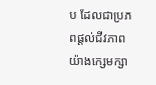ប ដែលជាប្រភពផ្ដល់ជីវភាព យ៉ាងក្សេមក្សា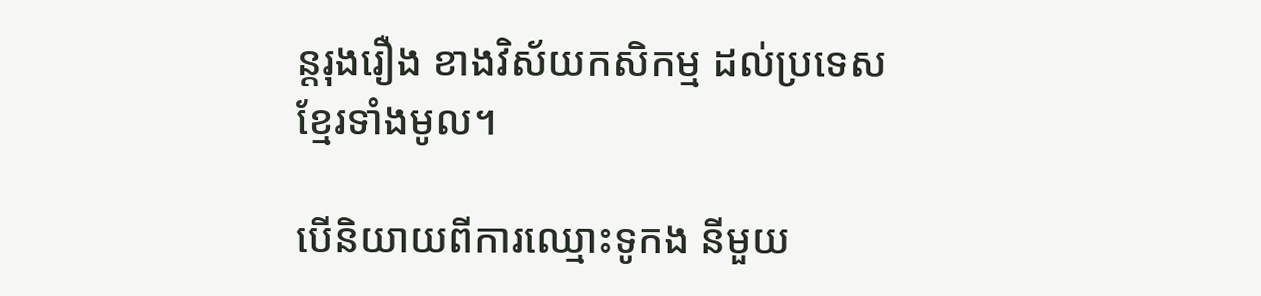ន្តរុងរឿង ខាងវិស័យកសិកម្ម ដល់ប្រទេសខ្មែរទាំងមូល។

បើនិយាយពីការឈ្មោះទូកង នីមួយ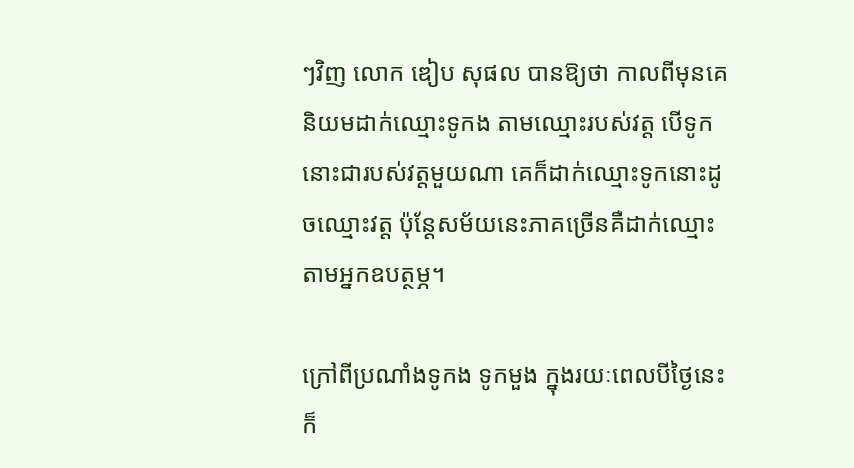ៗវិញ លោក ឌៀប សុផល បានឱ្យថា កាលពីមុនគេនិយមដាក់ឈ្មោះទូកង តាមឈ្មោះរបស់វត្ត បើទូកនោះជារបស់វត្តមួយណា គេក៏ដាក់ឈ្មោះទូកនោះដូចឈ្មោះវត្ត ប៉ុន្តែសម័យនេះភាគច្រើនគឺដាក់ឈ្មោះតាមអ្នកឧបត្ថម្ភ។

ក្រៅពីប្រណាំងទូកង ទូកមួង ក្នុងរយៈពេលបីថ្ងៃនេះ ក៏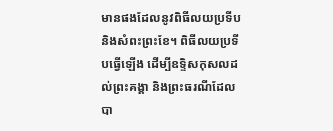មានផងដែលនូវពិធីលយប្រទីប និងសំពះព្រះខែ។ ពិធីលយប្រទីបធ្វើឡើង ដើម្បីឧទ្ទិសកុសលដល់ព្រះគង្គា និងព្រះធរណីដែលបា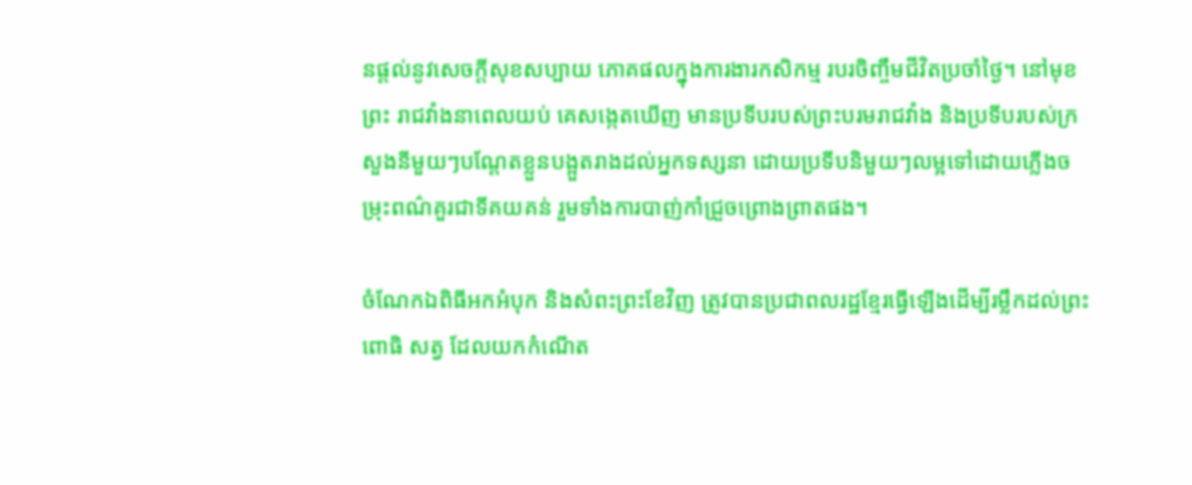នផ្ដល់នូវសេចក្ដីសុខសប្បាយ ភោគផលក្នុងការងារកសិកម្ម របរចិញ្ចឹមជីវិតប្រចាំថ្ងៃ។ នៅមុខព្រះ រាជវាំងនាពេលយប់ គេសង្កេតឃើញ មានប្រទីបរបស់ព្រះបរមរាជវាំង និងប្រទីបរបស់ក្រសួងនីមួយៗបណ្ដែតខ្លួនបង្អួតរាងដល់អ្នកទស្សនា ដោយប្រទីបនិមួយៗលម្អទៅដោយភ្លើងចម្រុះពណ៌គួរជាទីគយគន់ រួមទាំងការបាញ់កាំជ្រួចព្រោងព្រាតផង។

ចំណែកឯពិធីអកអំបុក និងសំពះព្រះខែវិញ ត្រូវបានប្រជាពលរដ្ឋខ្មែរធ្វើឡើងដើម្បីរម្លឹកដល់ព្រះពោធិ សត្វ ដែលយកកំណើត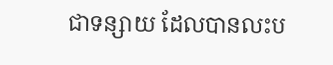ជាទន្សាយ ដែលបានលះប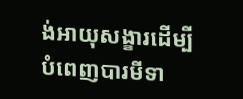ង់អាយុសង្ខារដើម្បីបំពេញបារមីទា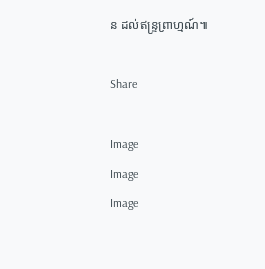ន ដល់ឥន្ទ្រព្រាហ្មណ៍៕

Share

Image
Image
Image